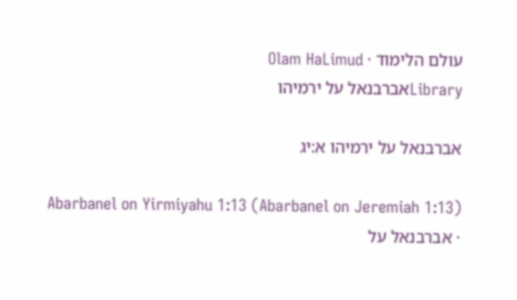עולם הלימוד · Olam HaLimud
Libraryאברבנאל על ירמיהו

אברבנאל על ירמיהו א:יג

Abarbanel on Yirmiyahu 1:13 (Abarbanel on Jeremiah 1:13) · אברבנאל על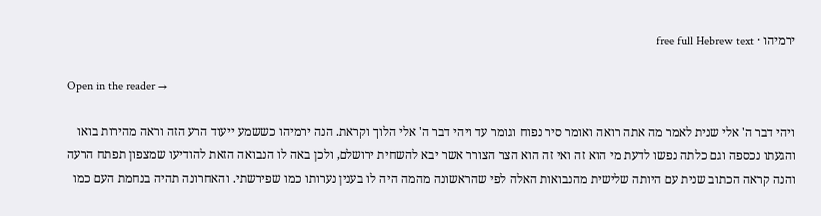ירמיהו · free full Hebrew text

Open in the reader →

ויהי דבר ה' אלי שנית לאמר מה אתה רואה ואומר סיר נפוח וגומר עד ויהי דבר ה' אלי הלוך וקראת. הנה ירמיהו כששמע ייעוד הרע הזה וראה מהירות בואו והגעתו נכספה וגם כלתה נפשו לדעת מי הוא זה ואי זה הוא הצר הצורר אשר יבא להשחית ירושלם, ולכן באה לו הנבואה הזאת להודיעו שמצפון תפתח הרעה והנה קראה הכתוב שנית עם היותה שלישית מהנבואות האלה לפי שהראשונה מהמה היה לו בענין נערותו כמו שפירשתי. והאחרונה תהיה בנחמת העם כמו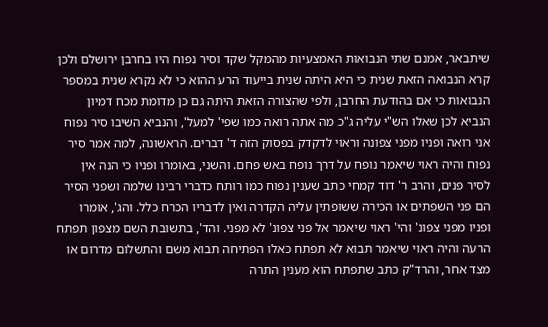שיתבאר, אמנם שתי הנבואות האמצעיות מהמקל שקד וסיר נפוח היו בחרבן ירושלם ולכן קרא הנבואה הזאת שנית כי היא היתה שנית בייעוד הרע ההוא כי לא נקרא שנית במספר הנבואות כי אם בהודעת החרבן, ולפי שהצורה הזאת היתה גם כן מדומת מכח דמיון הנביא לכן שאלו הש"י עליה ג"כ מה אתה רואה כמו שפי' למעל', והנביא השיבו סיר נפוח אני רואה ופניו מפני צפונה וראוי לדקדק בפסוק הזה ד' דברים. הראשונה, למה אמר סיר נפוח והיה ראוי שיאמר נופח על דרך נופח באש פחם. והשני, באומרו ופניו כי הנה אין לסיר פנים, והרב ר' דוד קמחי כתב שענין נפוח כמו רותח כדברי רבינו שלמה ושפני הסיר הם פני השפתים או הכירה ששופתין עליה הקדרה ואין לדבריו הכרח כלל. והג', אומרו ופניו מפני צפונ' והי' ראוי שיאמר אל פני צפונ' לא מפני. והד', בתשובת השם מצפון תפתח הרעה והיה ראוי שיאמר תבוא לא תפתח כאלו הפתיחה תבוא משם והתשלום מדרום או מצד אחר, והרד"ק כתב שתפתח הוא מענין התרה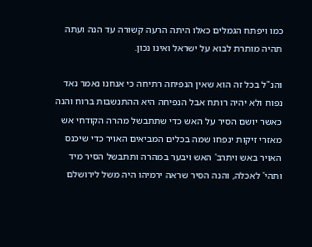כמו ויפתח הגמלים כאלו היתה הרעה קשורה עד הנה ועתה תהיה מותרת לבוא על ישראל ואינו נכון.

והנ"ל בכל זה הוא שאין הנפיחה רתיחה כי אנחנו נאמר נאד נפוח ולא יהיה רותח אבל הנפיחה היא ההתנשבות ברוח והנה כאשר יושם הסיר על האש כדי שתתבשל מהרה הקודחי אש מאזרי זיקות ינפחו שמה בכלים המביאים האויר כדי שיכנס האויר באש ויתרב' האש ויבער במהרה ותתבשל הסיר מיד ותהי' לאכלה, והנה הסיר שראה ירמיהו היה משל לירושלם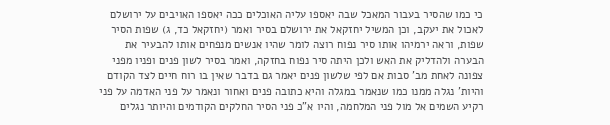כי כמו שהסיר בעבור המאכל שבה יאספו עליה האוכלים ככה יאספו האויבים על ירושלם לאכול את יעקב, וכן המשיל יחזקאל את ירושלם בסיר ואמר (יחזקאל כד, ג) שפות הסיר שפות, וראה ירמיהו אותו סיר נפוח רוצה לומר שהיו אנשים מנפחים אותו להבעיר את הבערה ולהדליק את האש ולכן היתה סיר נפוח בחזקה, ואמר בסיר לשון פנים ופניו מפני צפונה לאחת מב' סבות אם לפי שלשון פנים יאמר גם בדבר שאין בו רוח חיים לצד הקודם והיות' נגלה ממנו כמו שנאמר במגלה והיא כתובה פנים ואחור ונאמר על פני האדמה על פני רקיע השמים אל מול פני המלחמה, והיו א"כ פני הסיר החלקים הקודמים והיותר נגלים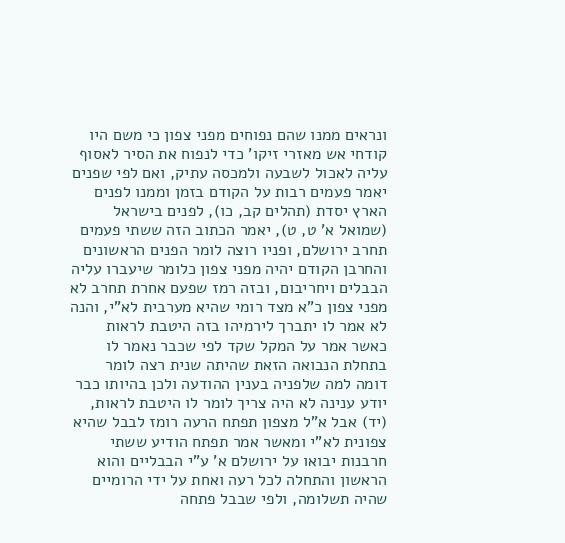ונראים ממנו שהם נפוחים מפני צפון כי משם היו קודחי אש מאזרי זיקו' כדי לנפוח את הסיר לאסוף עליה לאכול לשבעה ולמכסה עתיק, ואם לפי שפנים יאמר פעמים רבות על הקודם בזמן וממנו לפנים הארץ יסדת (תהלים קב, כו), לפנים בישראל (שמואל א' ט, ט), יאמר הכתוב הזה ששתי פעמים תחרב ירושלם, ופניו רוצה לומר הפנים הראשונים והחרבן הקודם יהיה מפני צפון כלומר שיעברו עליה הבבלים ויחריבום, ובזה רמז שפעם אחרת תחרב לא מפני צפון כ"א מצד רומי שהיא מערבית לא"י, והנה לא אמר לו יתברך לירמיהו בזה היטבת לראות כאשר אמר על המקל שקד לפי שכבר נאמר לו בתחלת הנבואה הזאת שהיתה שנית רצה לומר דומה למה שלפניה בענין ההודעה ולכן בהיותו כבר יודע ענינה לא היה צריך לומר לו היטבת לראות, (יד) אבל א"ל מצפון תפתח הרעה רומז לבבל שהיא צפונית לא"י ומאשר אמר תפתח הודיע ששתי חרבנות יבואו על ירושלם א' ע"י הבבליים והוא הראשון והתחלה לכל רעה ואחת על ידי הרומיים שהיה תשלומה, ולפי שבבל פתחה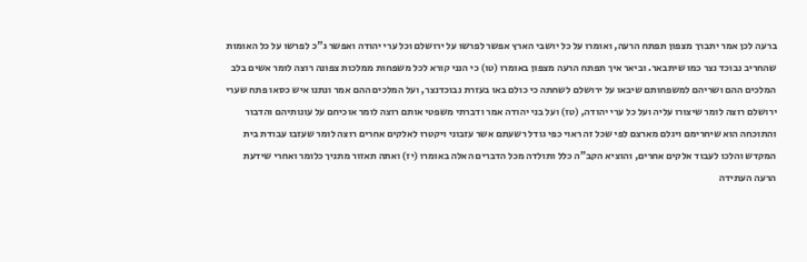ברעה לכן אמר יתברך מצפון תפתח הרעה, ואומרו על כל יושבי הארץ אפשר לפרשו על ירושלם וכל ערי יהודה ואפשר ג"כ לפרשו על כל האומות שהחריב נבוכד נצר כמו שיתבאר. וביאר איך תפתח הרעה מצפון באומרו (טו) כי הנני קורא לכל משפחות ממלכות צפונה רוצה לומר אשים בלב המלכים ההם ושריהם למשפחותם שיבאו על ירושלם לשחתה כי כולם באו בעזרת נבוכדנצר, ועל המלכים ההם אמר ונתנו איש כסאו פתח שערי ירושלם רוצה לומר שיצורו עליה ועל כל ערי יהודה, (טז) ועל בני יהודה אמר ודברתי משפטי אותם רוצה לומר אוכיחם על עונותיהם והדבור והתוכחה הוא שיחרימם ויגלם מארצם לפי שכל זה ראוי כפי גודל רשעתם אשר עזבוני ויקטרו לאלקים אחרים רוצה לומר שעזבו עבודת בית המקדש והלכו לעבוד אלקים אחרים, והוציא הקב"ה כלל ותולדה מכל הדברים האלה באומרו (יז) ואתה תאזור מתניך כלומר ואחרי שידעת הרעה העתידה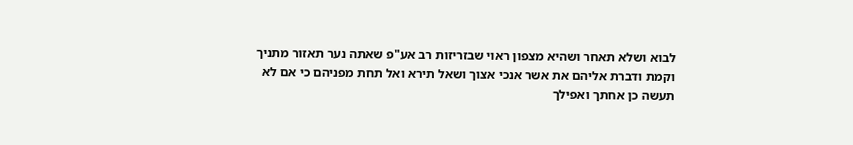לבוא ושלא תאחר ושהיא מצפון ראוי שבזריזות רב אע"פ שאתה נער תאזור מתניך וקמת ודברת אליהם את אשר אנכי אצוך ושאל תירא ואל תחת מפניהם כי אם לא תעשה כן אחתך ואפילך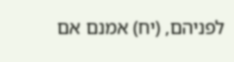לפניהם, (יח) אמנם אם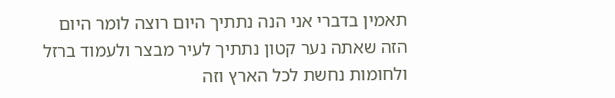תאמין בדברי אני הנה נתתיך היום רוצה לומר היום הזה שאתה נער קטון נתתיך לעיר מבצר ולעמוד ברזל ולחומות נחשת לכל הארץ וזה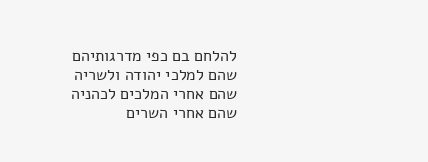להלחם בם כפי מדרגותיהם שהם למלכי יהודה ולשריה שהם אחרי המלכים לכהניה שהם אחרי השרים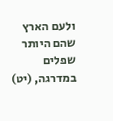ולעם הארץ שהם היותר שפלים במדרגה, (יט)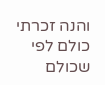והנה זכרתי כולם לפי שכולם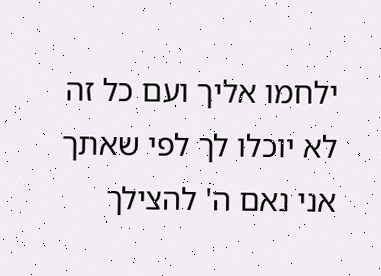ילחמו אליך ועם כל זה לא יוכלו לך לפי שאתך אני נאם ה' להצילך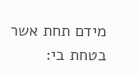מידם תחת אשר בטחת בי: